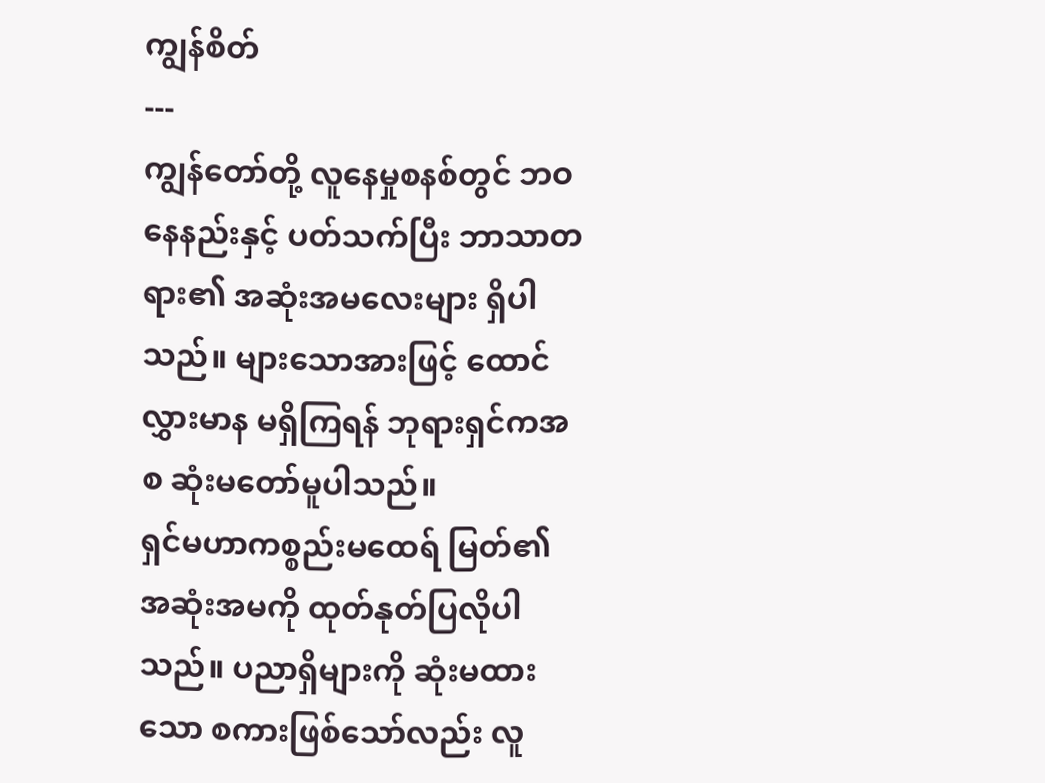ကျွန်စိတ်
---
ကျွန်တော်တို့ လူနေမှုစနစ်တွင် ဘဝနေနည်းနှင့် ပတ်သက်ပြီး ဘာသာတရား၏ အဆုံးအမလေးများ ရှိပါသည်။ များသောအားဖြင့် ထောင်လွှားမာန မရှိကြရန် ဘုရားရှင်ကအစ ဆုံးမတော်မူပါသည်။
ရှင်မဟာကစ္စည်းမထေရ် မြတ်၏ အဆုံးအမကို ထုတ်နုတ်ပြလိုပါသည်။ ပညာရှိများကို ဆုံးမထားသော စကားဖြစ်သော်လည်း လူ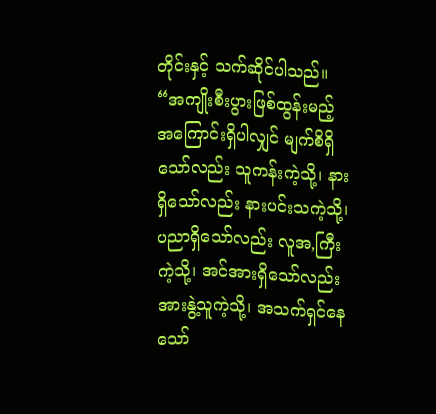တိုင်းနှင့် သက်ဆိုင်ပါသည်။
“အကျိုးစီးပွားဖြစ်ထွန်းမည့် အကြောင်းရှိပါလျှင် မျက်စိရှိသော်လည်း သူကန်းကဲ့သို့၊ နားရှိသော်လည်း နားပင်းသကဲ့သို့၊ ပညာရှိသော်လည်း လူအ,ကြီးကဲ့သို့၊ အင်အားရှိသော်လည်း အားနွဲ့သူကဲ့သို့၊ အသက်ရှင်နေသော်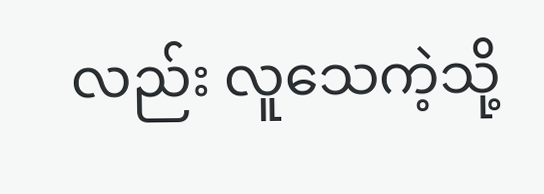လည်း လူသေကဲ့သို့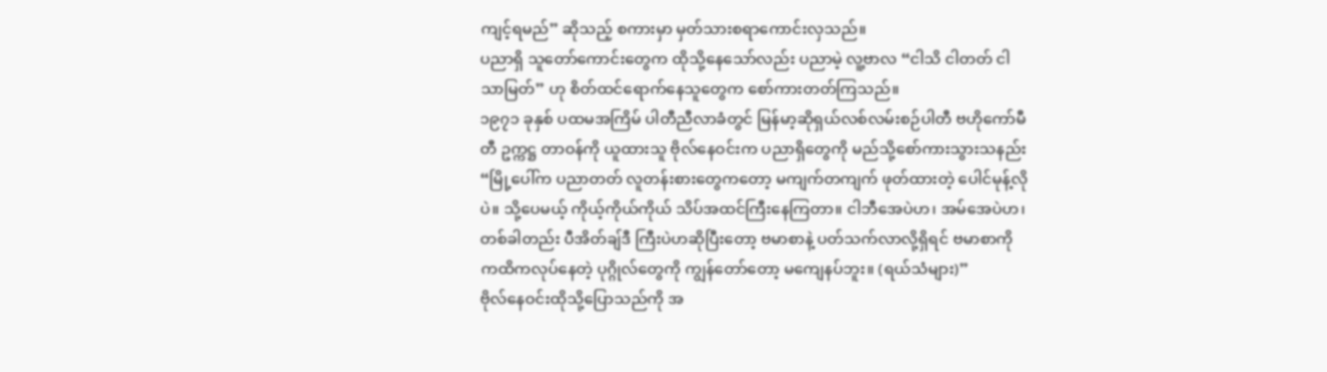ကျင့်ရမည်” ဆိုသည့် စကားမှာ မှတ်သားစရာကောင်းလှသည်။
ပညာရှိ သူတော်ကောင်းတွေက ထိုသို့နေသော်လည်း ပညာမဲ့ လူ့ဗာလ “ငါသိ ငါတတ် ငါသာမြတ်” ဟု စိတ်ထင်ရောက်နေသူတွေက စော်ကားတတ်ကြသည်။
၁၉၇၁ ခုနှစ် ပထမအကြိမ် ပါတီညီလာခံတွင် မြန်မာ့ဆိုရှယ်လစ်လမ်းစဉ်ပါတီ ဗဟိုကော်မီတီ ဥက္ကဋ္ဌ တာဝန်ကို ယူထားသူ ဗိုလ်နေဝင်းက ပညာရှိတွေကို မည်သို့စော်ကားသွားသနည်း
“မြို့ပေါ်က ပညာတတ် လူတန်းစားတွေကတော့ မကျက်တကျက် ဖုတ်ထားတဲ့ ပေါင်မုန့်လိုပဲ။ သို့ပေမယ့် ကိုယ့်ကိုယ်ကိုယ် သိပ်အထင်ကြီးနေကြတာ။ ငါဘီအေပဲဟ၊ အမ်အေပဲဟ၊ တစ်ခါတည်း ပီအိတ်ချ်ဒီ ကြီးပဲဟဆိုပြီးတော့ ဗမာစာနဲ့ ပတ်သက်လာလို့ရှိရင် ဗမာစာကို ကထိကလုပ်နေတဲ့ ပုဂ္ဂိုလ်တွေကို ကျွန်တော်တော့ မကျေနပ်ဘူး။ (ရယ်သံများ)”
ဗိုလ်နေဝင်းထိုသို့ပြောသည်ကို အ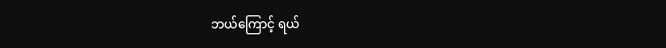ဘယ်ကြောင့် ရယ်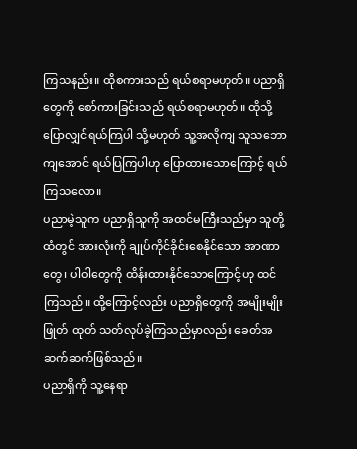ကြသနည်း။ ထိုစကားသည် ရယ်စရာမဟုတ်။ ပညာရှိတွေကို စော်ကားခြင်းသည် ရယ်စရာမဟုတ်။ ထိုသို့ပြောလျှင်ရယ်ကြပါ သို့မဟုတ် သူ့အလိုကျ သူသဘောကျအောင် ရယ်ပြကြပါဟု ပြောထားသောကြောင့် ရယ်ကြသလော။
ပညာမဲ့သူက ပညာရှိသူကို အထင်မကြီးသည်မှာ သူတို့ထံတွင် အားလုံးကို ချုပ်ကိုင်ခိုင်းစေနိုင်သော အာဏာတွေ၊ ပါဝါတွေကို ထိန်းထားနိုင်သောကြောင့်ဟု ထင်ကြသည်။ ထို့ကြောင့်လည်း ပညာရှိတွေကို အမျိုးမျိုး ဖြုတ် ထုတ် သတ်လုပ်ခဲ့ကြသည်မှာလည်း ခေတ်အဆက်ဆက်ဖြစ်သည်။
ပညာရှိကို သူ့နေရာ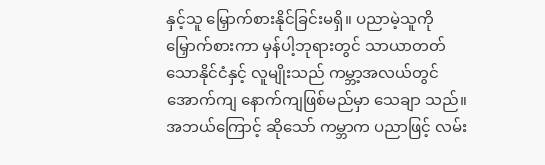နှင့်သူ မြှောက်စားနိုင်ခြင်းမရှိ။ ပညာမဲ့သူကိုမြှောက်စားကာ မှန်ပါ့ဘုရားတွင် သာယာတတ်သောနိုင်ငံနှင့် လူမျိုးသည် ကမ္ဘာ့အလယ်တွင် အောက်ကျ နောက်ကျဖြစ်မည်မှာ သေချာ သည်။ အဘယ်ကြောင့် ဆိုသော် ကမ္ဘာက ပညာဖြင့် လမ်း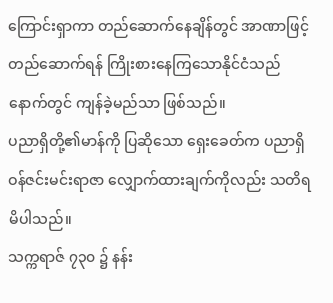ကြောင်းရှာကာ တည်ဆောက်နေချိန်တွင် အာဏာဖြင့် တည်ဆောက်ရန် ကြိုးစားနေကြသောနိုင်ငံသည် နောက်တွင် ကျန်ခဲ့မည်သာ ဖြစ်သည်။
ပညာရှိတို့၏မာန်ကို ပြဆိုသော ရှေးခေတ်က ပညာရှိ ဝန်ဇင်းမင်းရာဇာ လျှောက်ထားချက်ကိုလည်း သတိရမိပါသည်။
သက္ကရာဇ် ၇၃၀ ၌ နန်း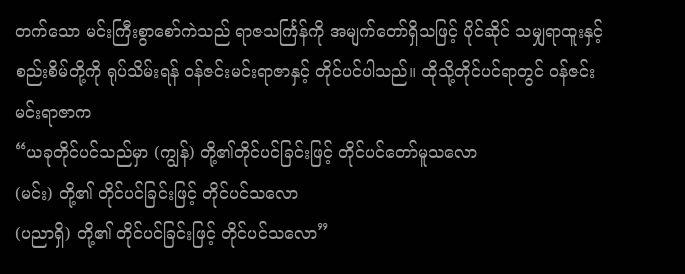တက်သော မင်းကြီးစွာစော်ကဲသည် ရာဇသင်္ကြန်ကို အမျက်တော်ရှိသဖြင့် ပိုင်ဆိုင် သမျှရာထူးနှင့် စည်းစိမ်တို့ကို ရုပ်သိမ်းရန် ဝန်ဇင်းမင်းရာဇာနှင့် တိုင်ပင်ပါသည်။ ထိုသို့တိုင်ပင်ရာတွင် ဝန်ဇင်းမင်းရာဇာက
“ယခုတိုင်ပင်သည်မှာ (ကျွန်) တို့၏တိုင်ပင်ခြင်းဖြင့် တိုင်ပင်တော်မူသလော
(မင်း) တို့၏ တိုင်ပင်ခြင်းဖြင့် တိုင်ပင်သလော
(ပညာရှိ) တို့၏ တိုင်ပင်ခြင်းဖြင့် တိုင်ပင်သလော”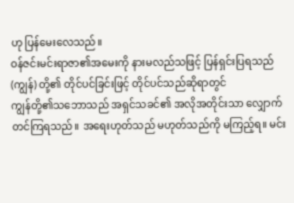ဟု ပြန်မေးလေသည်။
ဝန်ဇင်းမင်းရာဇာ၏အမေးကို နားမလည်သဖြင့် ပြန်ရှင်းပြရသည်
(ကျွန်) တို့၏ တိုင်ပင်ခြင်းဖြင့် တိုင်ပင်သည်ဆိုရာတွင်
ကျွန်တို့၏သဘောသည် အရှင်သခင်၏ အလိုအတိုင်းသာ လျှောက်တင်ကြရသည်။ အရေးဟုတ်သည် မဟုတ်သည်ကို မကြည့်ရ။ မင်း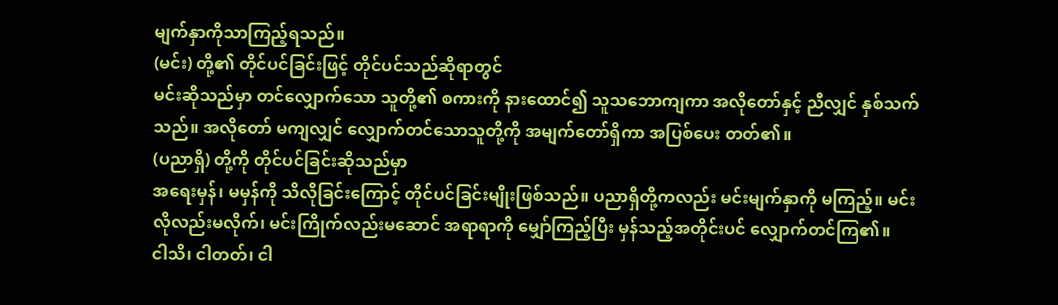မျက်နှာကိုသာကြည့်ရသည်။
(မင်း) တို့၏ တိုင်ပင်ခြင်းဖြင့် တိုင်ပင်သည်ဆိုရာတွင်
မင်းဆိုသည်မှာ တင်လျှောက်သော သူတို့၏ စကားကို နားထောင်၍ သူသဘောကျကာ အလိုတော်နှင့် ညီလျှင် နှစ်သက်သည်။ အလိုတော် မကျလျှင် လျှောက်တင်သောသူတို့ကို အမျက်တော်ရှိကာ အပြစ်ပေး တတ်၏။
(ပညာရှိ) တို့ကို တိုင်ပင်ခြင်းဆိုသည်မှာ
အရေးမှန်၊ မမှန်ကို သိလိုခြင်းကြောင့် တိုင်ပင်ခြင်းမျိုးဖြစ်သည်။ ပညာရှိတို့ကလည်း မင်းမျက်နှာကို မကြည့်။ မင်းလိုလည်းမလိုက်၊ မင်းကြိုက်လည်းမဆောင် အရာရာကို မျှော်ကြည့်ပြီး မှန်သည့်အတိုင်းပင် လျှောက်တင်ကြ၏။
ငါသိ၊ ငါတတ်၊ ငါ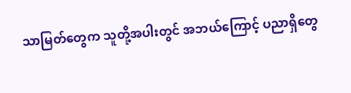သာမြတ်တွေက သူတို့အပါးတွင် အဘယ်ကြောင့် ပညာရှိတွေ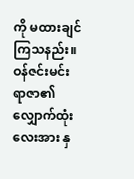ကို မထားချင်ကြသနည်း။ ဝန်ဇင်းမင်းရာဇာ၏ လျှောက်ထုံးလေးအား နှ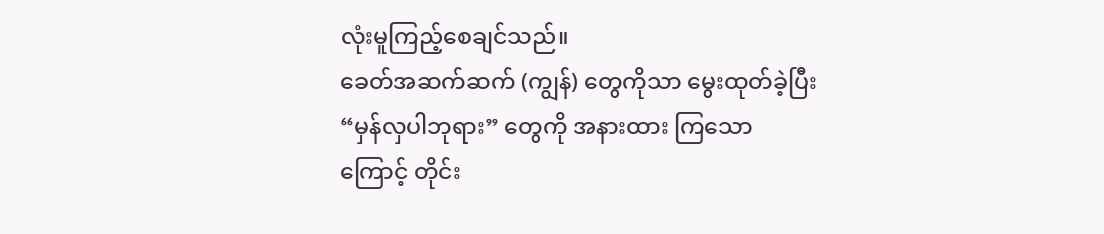လုံးမူကြည့်စေချင်သည်။
ခေတ်အဆက်ဆက် (ကျွန်) တွေကိုသာ မွေးထုတ်ခဲ့ပြီး “မှန်လှပါဘုရား” တွေကို အနားထား ကြသောကြောင့် တိုင်း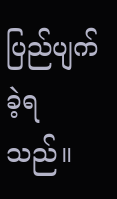ပြည်ပျက်ခဲ့ရသည်။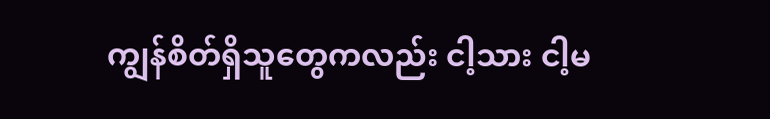ကျွန်စိတ်ရှိသူတွေကလည်း ငါ့သား ငါ့မ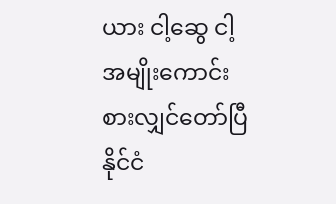ယား ငါ့ဆွေ ငါ့အမျိုးကောင်းစားလျှင်တော်ပြီ နိုင်ငံ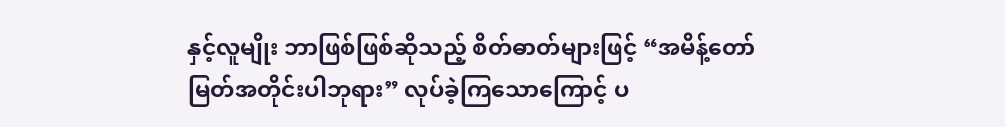နှင့်လူမျိုး ဘာဖြစ်ဖြစ်ဆိုသည့် စိတ်ဓာတ်များဖြင့် “အမိန့်တော်မြတ်အတိုင်းပါဘုရား” လုပ်ခဲ့ကြသောကြောင့် ပ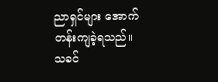ညာရှင်များ အောက်တန်းကျခဲ့ရသည်။
သခင်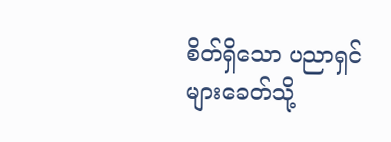စိတ်ရှိသော ပညာရှင်များခေတ်သို့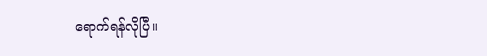ရောက်ရန်လိုပြီ။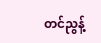တင်ညွန့်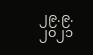၂၉.၉.၂၀၂၁